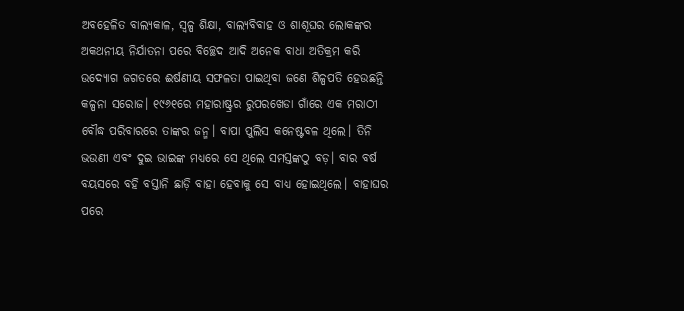ଅବହେଳିତ ବାଲ୍ୟକାଳ, ସ୍ବଳ୍ପ ଶିକ୍ଷା, ବାଲ୍ୟବିବାହ ଓ ଶାଶୂଘର ଲୋକଙ୍କର ଅକଥନୀୟ ନିର୍ଯାତନା ପରେ ବିଚ୍ଛେଦ ଆଦି ଅନେକ ବାଧା ଅତିକ୍ରମ କରି ଉଦ୍ୟୋଗ ଜଗତରେ ଈର୍ଷଣୀୟ ସଫଳତା ପାଇଥିବା ଜଣେ ଶିଳ୍ପପତି ହେଉଛନ୍ତି କଳ୍ପନା ସରୋଜ। ୧୯୬୧ରେ ମହାରାଷ୍ଟ୍ରର ରୁପରଖେଡା ଗାଁରେ ଏକ ମରାଠୀ ବୌଦ୍ଧ ପରିବାରରେ ତାଙ୍କର ଜନ୍ମ। ବାପା ପୁଲିସ କନେଷ୍ଟବଳ ଥିଲେ। ତିନି ଭଉଣୀ ଏବଂ ଦୁଇ ଭାଇଙ୍କ ମଧ୍ୟରେ ସେ ଥିଲେ ସମସ୍ତଙ୍କଠୁ ବଡ଼। ବାର ବର୍ଷ ବୟସରେ ବହି ବସ୍ତାନି ଛାଡ଼ି ବାହା ହେବାକୁ ସେ ବାଧ୍ୟ ହୋଇଥିଲେ। ବାହାଘର ପରେ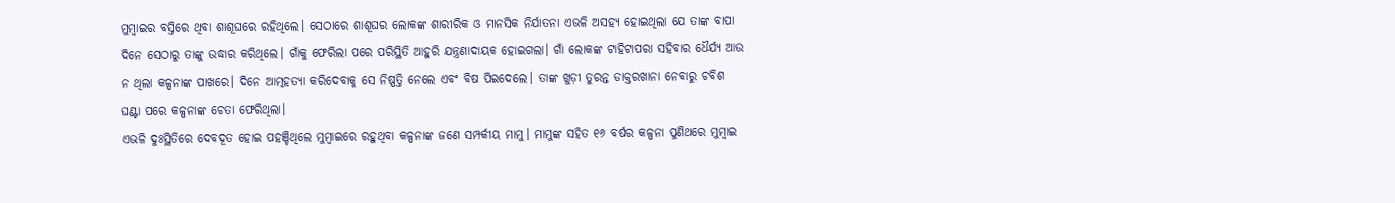ମୁମ୍ବାଇର ବସ୍ତିରେ ଥିବା ଶାଶୂଘରେ ରହିଥିଲେ। ସେଠାରେ ଶାଶୂଘର ଲୋକଙ୍କ ଶାରୀରିକ ଓ ମାନସିକ ନିର୍ଯାତନା ଏଭଳି ଅସହ୍ୟ ହୋଇଥିଲା ଯେ ତାଙ୍କ ବାପା ଦିନେ ସେଠାରୁ ତାଙ୍କୁ ଉଦ୍ଧାର କରିଥିଲେ। ଗାଁକୁ ଫେରିଲା ପରେ ପରିସ୍ଥିତି ଆହୁରି ଯନ୍ତ୍ରଣାଦାୟକ ହୋଇଗଲା। ଗାଁ ଲୋକଙ୍କ ଟାହିଟାପରା ସହିବାର ଧୈର୍ଯ୍ୟ ଆଉ ନ ଥିଲା କଳ୍ପନାଙ୍କ ପାଖରେ। ଦିନେ ଆତ୍ମହତ୍ୟା କରିଦେବାକୁ ସେ ନିଷ୍ପତ୍ତି ନେଲେ ଏବଂ ବିଷ ପିଇଦେଲେ। ତାଙ୍କ ଖୁଡ଼ୀ ତୁରନ୍ତ ଡାକ୍ତରଖାନା ନେବାରୁ ଚବିଶ ଘଣ୍ଟା ପରେ କଳ୍ପନାଙ୍କ ଚେତା ଫେରିଥିଲା।
ଏଭଳି ଦୁଃସ୍ଥିତିରେ ଦେବଦୂତ ହୋଇ ପହଞ୍ଚିଥିଲେ ମୁମ୍ବାଇରେ ରହୁଥିବା କଳ୍ପନାଙ୍କ ଜଣେ ସମ୍ପର୍କୀୟ ମାମୁ। ମାମୁଙ୍କ ସହିତ ୧୬ ବର୍ଷର କଳ୍ପନା ପୁଣିଥରେ ମୁମ୍ବାଇ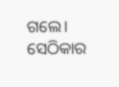ଗଲେ। ସେଠିକାର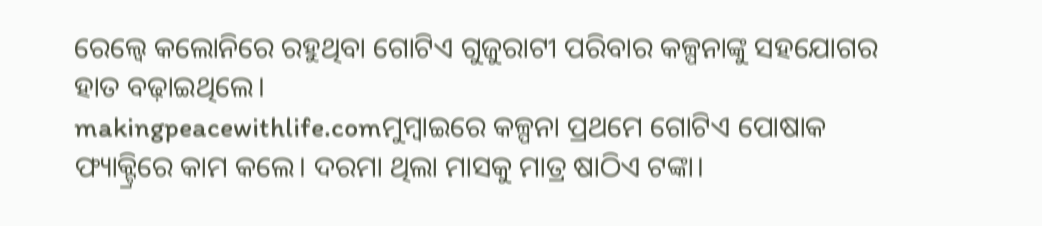ରେଲ୍ୱେ କଲୋନିରେ ରହୁଥିବା ଗୋଟିଏ ଗୁଜୁରାଟୀ ପରିବାର କଳ୍ପନାଙ୍କୁ ସହଯୋଗର ହାତ ବଢ଼ାଇଥିଲେ।
makingpeacewithlife.comମୁମ୍ବାଇରେ କଳ୍ପନା ପ୍ରଥମେ ଗୋଟିଏ ପୋଷାକ ଫ୍ୟାକ୍ଟ୍ରିରେ କାମ କଲେ। ଦରମା ଥିଲା ମାସକୁ ମାତ୍ର ଷାଠିଏ ଟଙ୍କା।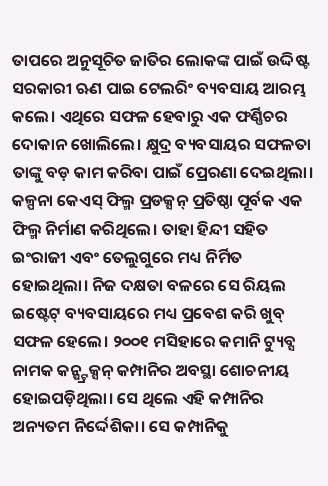ତାପରେ ଅନୁସୂଚିତ ଜାତିର ଲୋକଙ୍କ ପାଇଁ ଉଦ୍ଦିଷ୍ଟ ସରକାରୀ ଋଣ ପାଇ ଟେଲରିଂ ବ୍ୟବସାୟ ଆରମ୍ଭ କଲେ। ଏଥିରେ ସଫଳ ହେବାରୁ ଏକ ଫର୍ଣ୍ଣିଚର ଦୋକାନ ଖୋଲିଲେ। କ୍ଷୁଦ୍ର ବ୍ୟବସାୟର ସଫଳତା ତାଙ୍କୁ ବଡ଼ କାମ କରିବା ପାଇଁ ପ୍ରେରଣା ଦେଇଥିଲା। କଳ୍ପନା କେଏସ୍ ଫିଲ୍ମ ପ୍ରଡକ୍ସନ୍ ପ୍ରତିଷ୍ଠା ପୂର୍ବକ ଏକ ଫିଲ୍ମ ନିର୍ମାଣ କରିଥିଲେ। ତାହା ହିନ୍ଦୀ ସହିତ ଇଂରାଜୀ ଏବଂ ତେଲୁଗୁରେ ମଧ୍ୟ ନିର୍ମିତ ହୋଇଥିଲା। ନିଜ ଦକ୍ଷତା ବଳରେ ସେ ରିୟଲ ଇଷ୍ଟେଟ୍ ବ୍ୟବସାୟରେ ମଧ୍ୟ ପ୍ରବେଶ କରି ଖୁବ୍ ସଫଳ ହେଲେ। ୨୦୦୧ ମସିହାରେ କମାନି ଟ୍ୟୁବ୍ସ ନାମକ କନ୍ଷ୍ଟ୍ରକ୍ସନ୍ କମ୍ପାନିର ଅବସ୍ଥା ଶୋଚନୀୟ ହୋଇପଡ଼ିଥିଲା। ସେ ଥିଲେ ଏହି କମ୍ପାନିର ଅନ୍ୟତମ ନିର୍ଦ୍ଦେଶିକା। ସେ କମ୍ପାନିକୁ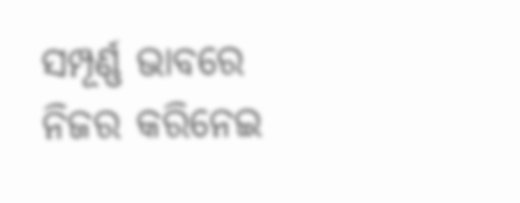ସମ୍ପୂର୍ଣ୍ଣ ଭାବରେ ନିଜର କରିନେଇ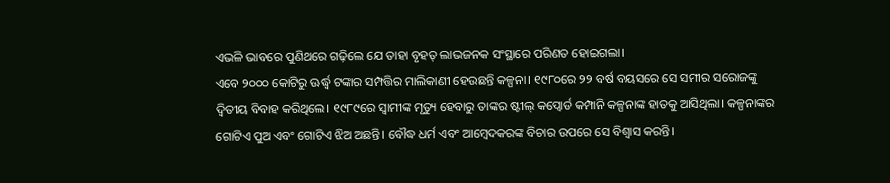ଏଭଳି ଭାବରେ ପୁଣିଥରେ ଗଢ଼ିଲେ ଯେ ତାହା ବୃହତ୍ ଲାଭଜନକ ସଂସ୍ଥାରେ ପରିଣତ ହୋଇଗଲା।
ଏବେ ୨୦୦୦ କୋଟିରୁ ଊର୍ଦ୍ଧ୍ବ ଟଙ୍କାର ସମ୍ପତ୍ତିର ମାଲିକାଣୀ ହେଉଛନ୍ତି କଳ୍ପନା। ୧୯୮୦ରେ ୨୨ ବର୍ଷ ବୟସରେ ସେ ସମୀର ସରୋଜଙ୍କୁ ଦ୍ବିତୀୟ ବିବାହ କରିଥିଲେ। ୧୯୮୯ରେ ସ୍ବାମୀଙ୍କ ମୃତ୍ୟୁ ହେବାରୁ ତାଙ୍କର ଷ୍ଟୀଲ୍ କପ୍ବୋର୍ଡ କମ୍ପାନି କଳ୍ପନାଙ୍କ ହାତକୁ ଆସିଥିଲା। କଳ୍ପନାଙ୍କର ଗୋଟିଏ ପୁଅ ଏବଂ ଗୋଟିଏ ଝିଅ ଅଛନ୍ତି। ବୌଦ୍ଧ ଧର୍ମ ଏବଂ ଆମ୍ବେଦକରଙ୍କ ବିଚାର ଉପରେ ସେ ବିଶ୍ବାସ କରନ୍ତି।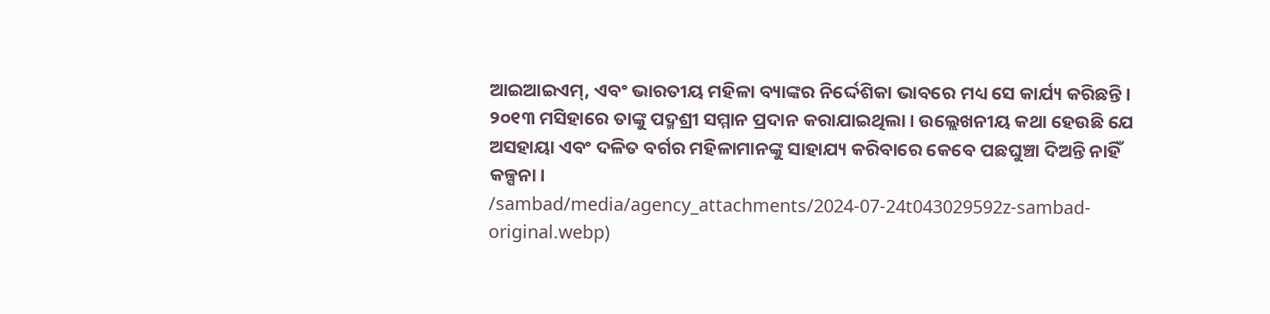ଆଇଆଇଏମ୍, ଏବଂ ଭାରତୀୟ ମହିଳା ବ୍ୟାଙ୍କର ନିର୍ଦ୍ଦେଶିକା ଭାବରେ ମଧ୍ୟ ସେ କାର୍ଯ୍ୟ କରିଛନ୍ତି। ୨୦୧୩ ମସିହାରେ ତାଙ୍କୁ ପଦ୍ମଶ୍ରୀ ସମ୍ମାନ ପ୍ରଦାନ କରାଯାଇଥିଲା। ଉଲ୍ଲେଖନୀୟ କଥା ହେଉଛି ଯେ ଅସହାୟା ଏବଂ ଦଳିତ ବର୍ଗର ମହିଳାମାନଙ୍କୁ ସାହାଯ୍ୟ କରିବାରେ କେବେ ପଛଘୁଞ୍ଚା ଦିଅନ୍ତି ନାହିଁ କଳ୍ପନା।
/sambad/media/agency_attachments/2024-07-24t043029592z-sambad-original.webp)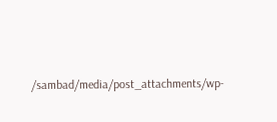/sambad/media/post_attachments/wp-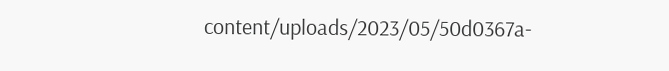content/uploads/2023/05/50d0367a-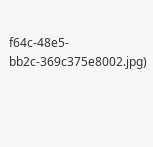f64c-48e5-bb2c-369c375e8002.jpg)